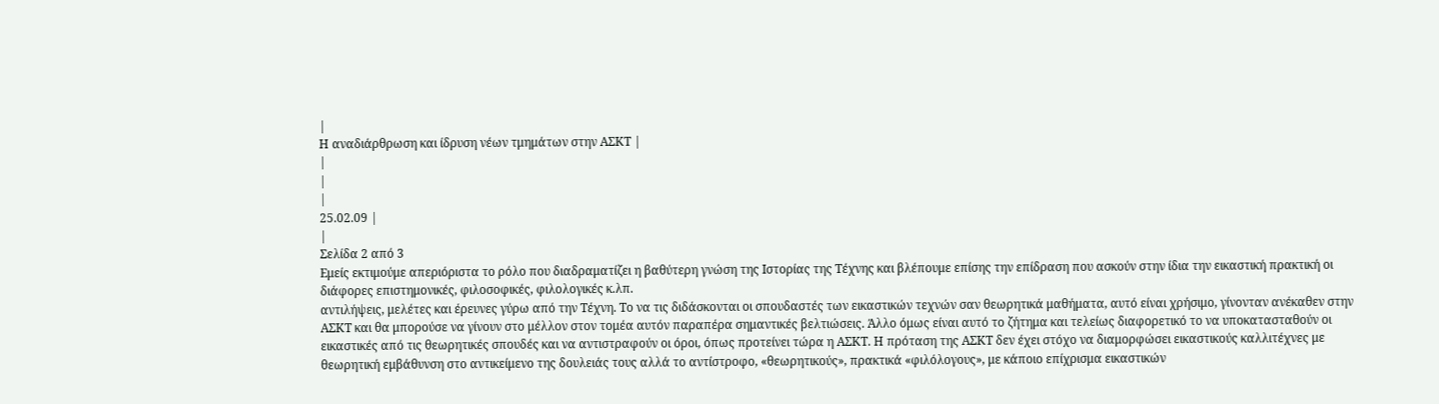|
Η αναδιάρθρωση και ίδρυση νέων τμημάτων στην ΑΣΚΤ |
|
|
|
25.02.09 |
|
Σελίδα 2 από 3
Εμείς εκτιμούμε απεριόριστα το ρόλο που διαδραματίζει η βαθύτερη γνώση της Ιστορίας της Τέχνης και βλέπουμε επίσης την επίδραση που ασκούν στην ίδια την εικαστική πρακτική οι διάφορες επιστημονικές, φιλοσοφικές, φιλολογικές κ.λπ.
αντιλήψεις, μελέτες και έρευνες γύρω από την Τέχνη. Το να τις διδάσκονται οι σπουδαστές των εικαστικών τεχνών σαν θεωρητικά μαθήματα, αυτό είναι χρήσιμο, γίνονταν ανέκαθεν στην ΑΣΚΤ και θα μπορούσε να γίνουν στο μέλλον στον τομέα αυτόν παραπέρα σημαντικές βελτιώσεις. Άλλο όμως είναι αυτό το ζήτημα και τελείως διαφορετικό το να υποκατασταθούν οι εικαστικές από τις θεωρητικές σπουδές και να αντιστραφούν οι όροι, όπως προτείνει τώρα η ΑΣΚΤ. Η πρόταση της ΑΣΚΤ δεν έχει στόχο να διαμορφώσει εικαστικούς καλλιτέχνες με θεωρητική εμβάθυνση στο αντικείμενο της δουλειάς τους αλλά το αντίστροφο, «θεωρητικούς», πρακτικά «φιλόλογους», με κάποιο επίχρισμα εικαστικών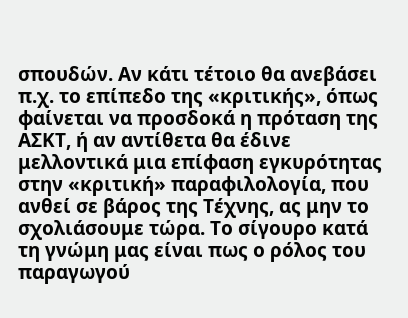σπουδών. Αν κάτι τέτοιο θα ανεβάσει π.χ. το επίπεδο της «κριτικής», όπως φαίνεται να προσδοκά η πρόταση της ΑΣΚΤ, ή αν αντίθετα θα έδινε μελλοντικά μια επίφαση εγκυρότητας στην «κριτική» παραφιλολογία, που ανθεί σε βάρος της Τέχνης, ας μην το σχολιάσουμε τώρα. Το σίγουρο κατά τη γνώμη μας είναι πως ο ρόλος του παραγωγού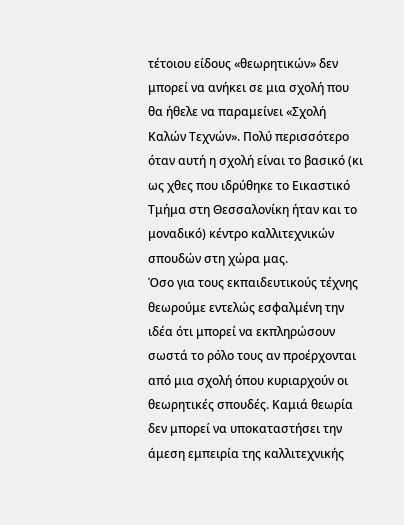τέτοιου είδους «θεωρητικών» δεν μπορεί να ανήκει σε μια σχολή που θα ήθελε να παραμείνει «Σχολή Καλών Τεχνών». Πολύ περισσότερο όταν αυτή η σχολή είναι το βασικό (κι ως χθες που ιδρύθηκε το Εικαστικό Τμήμα στη Θεσσαλονίκη ήταν και το μοναδικό) κέντρο καλλιτεχνικών σπουδών στη χώρα μας.
Όσο για τους εκπαιδευτικούς τέχνης θεωρούμε εντελώς εσφαλμένη την ιδέα ότι μπορεί να εκπληρώσουν σωστά το ρόλο τους αν προέρχονται από μια σχολή όπου κυριαρχούν οι θεωρητικές σπουδές. Καμιά θεωρία δεν μπορεί να υποκαταστήσει την άμεση εμπειρία της καλλιτεχνικής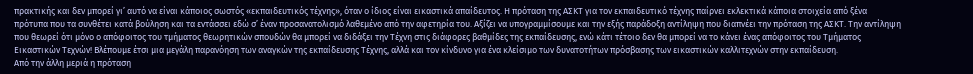πρακτικής και δεν μπορεί γι’ αυτό να είναι κάποιος σωστός «εκπαιδευτικός τέχνης», όταν ο ίδιος είναι εικαστικά απαίδευτος. Η πρόταση της ΑΣΚΤ για τον εκπαιδευτικό τέχνης παίρνει εκλεκτικά κάποια στοιχεία από ξένα πρότυπα που τα συνθέτει κατά βούληση και τα εντάσσει εδώ σ’ έναν προσανατολισμό λαθεμένο από την αφετηρία του. Αξίζει να υπογραμμίσουμε και την εξής παράδοξη αντίληψη που διαπνέει την πρόταση της ΑΣΚΤ. Την αντίληψη που θεωρεί ότι μόνο ο απόφοιτος του τμήματος θεωρητικών σπουδών θα μπορεί να διδάξει την Τέχνη στις διάφορες βαθμίδες της εκπαίδευσης, ενώ κάτι τέτοιο δεν θα μπορεί να το κάνει ένας απόφοιτος του Τμήματος Εικαστικών Τεχνών! Βλέπουμε έτσι μια μεγάλη παρανόηση των αναγκών της εκπαίδευσης Τέχνης, αλλά και τον κίνδυνο για ένα κλείσιμο των δυνατοτήτων πρόσβασης των εικαστικών καλλιτεχνών στην εκπαίδευση.
Από την άλλη μεριά η πρόταση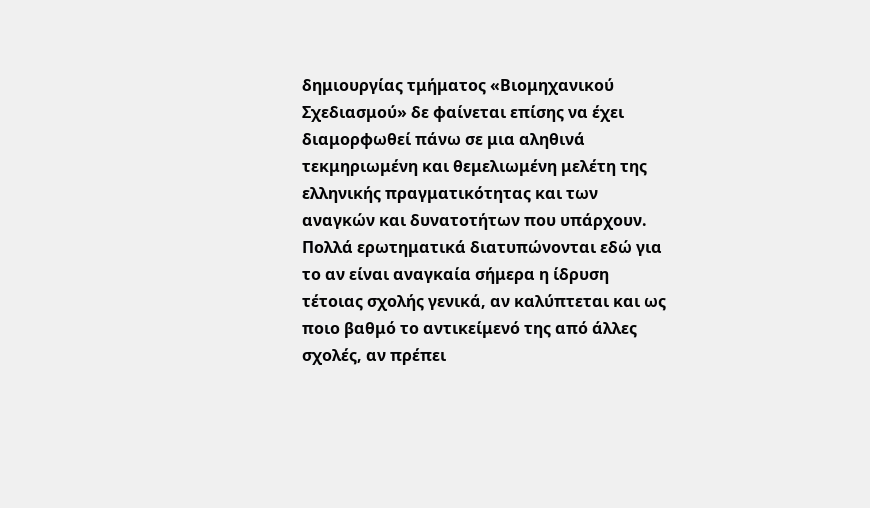δημιουργίας τμήματος «Βιομηχανικού Σχεδιασμού» δε φαίνεται επίσης να έχει διαμορφωθεί πάνω σε μια αληθινά τεκμηριωμένη και θεμελιωμένη μελέτη της ελληνικής πραγματικότητας και των αναγκών και δυνατοτήτων που υπάρχουν.
Πολλά ερωτηματικά διατυπώνονται εδώ για το αν είναι αναγκαία σήμερα η ίδρυση τέτοιας σχολής γενικά, αν καλύπτεται και ως ποιο βαθμό το αντικείμενό της από άλλες σχολές, αν πρέπει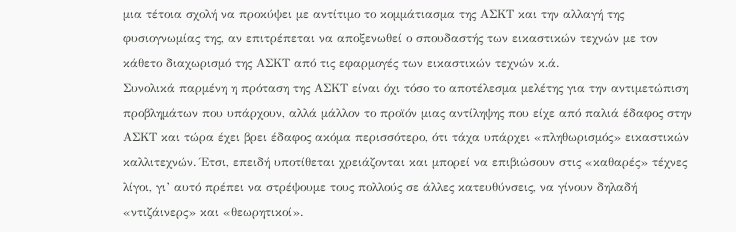μια τέτοια σχολή να προκύψει με αντίτιμο το κομμάτιασμα της ΑΣΚΤ και την αλλαγή της φυσιογνωμίας της, αν επιτρέπεται να αποξενωθεί ο σπουδαστής των εικαστικών τεχνών με τον κάθετο διαχωρισμό της ΑΣΚΤ από τις εφαρμογές των εικαστικών τεχνών κ.ά.
Συνολικά παρμένη η πρόταση της ΑΣΚΤ είναι όχι τόσο το αποτέλεσμα μελέτης για την αντιμετώπιση προβλημάτων που υπάρχουν, αλλά μάλλον το προϊόν μιας αντίληψης που είχε από παλιά έδαφος στην ΑΣΚΤ και τώρα έχει βρει έδαφος ακόμα περισσότερο, ότι τάχα υπάρχει «πληθωρισμός» εικαστικών καλλιτεχνών. Έτσι, επειδή υποτίθεται χρειάζονται και μπορεί να επιβιώσουν στις «καθαρές» τέχνες λίγοι, γι’ αυτό πρέπει να στρέψουμε τους πολλούς σε άλλες κατευθύνσεις, να γίνουν δηλαδή «ντιζάινερς» και «θεωρητικοί».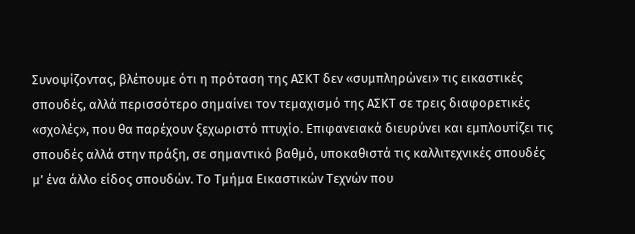Συνοψίζοντας, βλέπουμε ότι η πρόταση της ΑΣΚΤ δεν «συμπληρώνει» τις εικαστικές σπουδές, αλλά περισσότερο σημαίνει τον τεμαχισμό της ΑΣΚΤ σε τρεις διαφορετικές «σχολές», που θα παρέχουν ξεχωριστό πτυχίο. Επιφανειακά διευρύνει και εμπλουτίζει τις σπουδές αλλά στην πράξη, σε σημαντικό βαθμό, υποκαθιστά τις καλλιτεχνικές σπουδές μ’ ένα άλλο είδος σπουδών. Το Τμήμα Εικαστικών Τεχνών που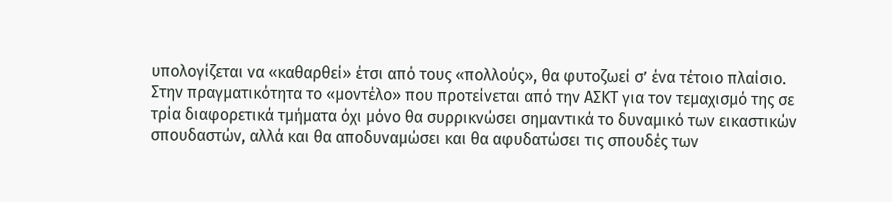υπολογίζεται να «καθαρθεί» έτσι από τους «πολλούς», θα φυτοζωεί σ’ ένα τέτοιο πλαίσιο. Στην πραγματικότητα το «μοντέλο» που προτείνεται από την ΑΣΚΤ για τον τεμαχισμό της σε τρία διαφορετικά τμήματα όχι μόνο θα συρρικνώσει σημαντικά το δυναμικό των εικαστικών σπουδαστών, αλλά και θα αποδυναμώσει και θα αφυδατώσει τις σπουδές των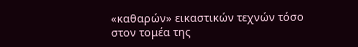«καθαρών» εικαστικών τεχνών τόσο στον τομέα της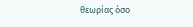θεωρίας όσο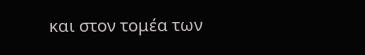και στον τομέα των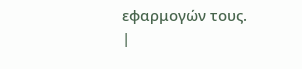εφαρμογών τους.
|